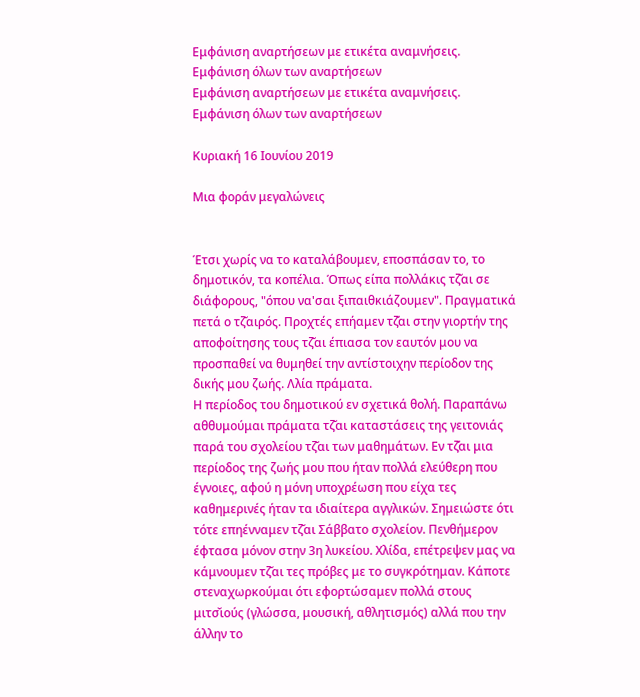Εμφάνιση αναρτήσεων με ετικέτα αναμνήσεις. Εμφάνιση όλων των αναρτήσεων
Εμφάνιση αναρτήσεων με ετικέτα αναμνήσεις. Εμφάνιση όλων των αναρτήσεων

Κυριακή 16 Ιουνίου 2019

Μια φοράν μεγαλώνεις


Έτσι χωρίς να το καταλάβουμεν, εποσπάσαν το, το δημοτικόν, τα κοπέλια. Όπως είπα πολλάκις τζ̆αι σε διάφορους, "όπου να'σαι ξιπαιθκιάζουμεν". Πραγματικά πετά ο τζ̆αιρός. Προχτές επήαμεν τζ̆αι στην γιορτήν της αποφοίτησης τους τζ̆αι έπιασα τον εαυτόν μου να προσπαθεί να θυμηθεί την αντίστοιχην περίοδον της δικής μου ζωής. Λλία πράματα.
Η περίοδος του δημοτικού εν σχετικά θολή. Παραπάνω αθθυμούμαι πράματα τζ̆αι καταστάσεις της γειτονιάς παρά του σχολείου τζ̆αι των μαθημάτων. Εν τζ̆αι μια περίοδος της ζωής μου που ήταν πολλά ελεύθερη που έγνοιες, αφού η μόνη υποχρέωση που είχα τες καθημερινές ήταν τα ιδιαίτερα αγγλικών. Σημειώστε ότι τότε επηένναμεν τζ̆αι Σάββατο σχολείον. Πενθήμερον έφτασα μόνον στην 3η λυκείου. Χλίδα, επέτρεψεν μας να κάμνουμεν τζ̆αι τες πρόβες με το συγκρότημαν. Κάποτε στεναχωρκούμαι ότι εφορτώσαμεν πολλά στους μιτσ̆ιούς (γλώσσα, μουσική, αθλητισμός) αλλά που την άλλην το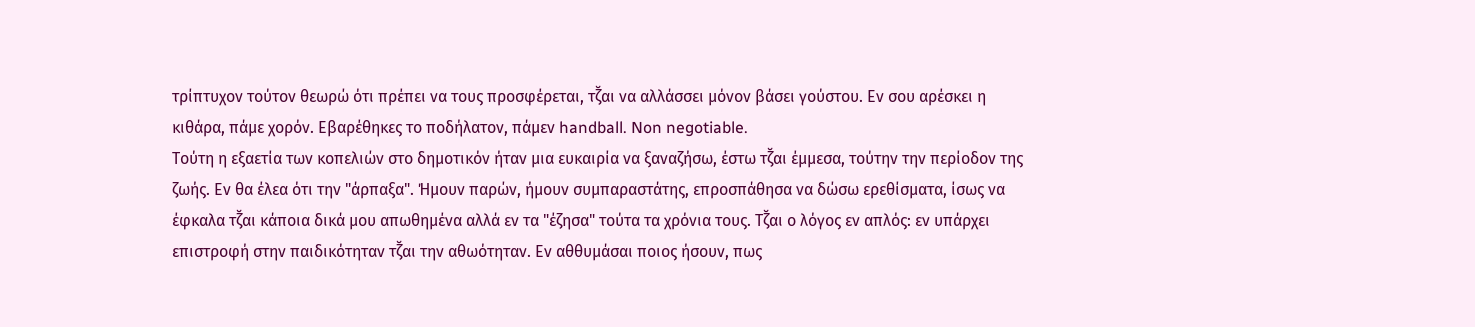τρίπτυχον τούτον θεωρώ ότι πρέπει να τους προσφέρεται, τζ̆αι να αλλάσσει μόνον βάσει γούστου. Εν σου αρέσκει η κιθάρα, πάμε χορόν. Εβαρέθηκες το ποδήλατον, πάμεν handball. Non negotiable.
Τούτη η εξαετία των κοπελιών στο δημοτικόν ήταν μια ευκαιρία να ξαναζήσω, έστω τζ̆αι έμμεσα, τούτην την περίοδον της ζωής. Εν θα έλεα ότι την "άρπαξα". Ήμουν παρών, ήμουν συμπαραστάτης, επροσπάθησα να δώσω ερεθίσματα, ίσως να έφκαλα τζ̆αι κάποια δικά μου απωθημένα αλλά εν τα "έζησα" τούτα τα χρόνια τους. Τζ̆αι ο λόγος εν απλός: εν υπάρχει επιστροφή στην παιδικότηταν τζ̆αι την αθωότηταν. Εν αθθυμάσαι ποιος ήσουν, πως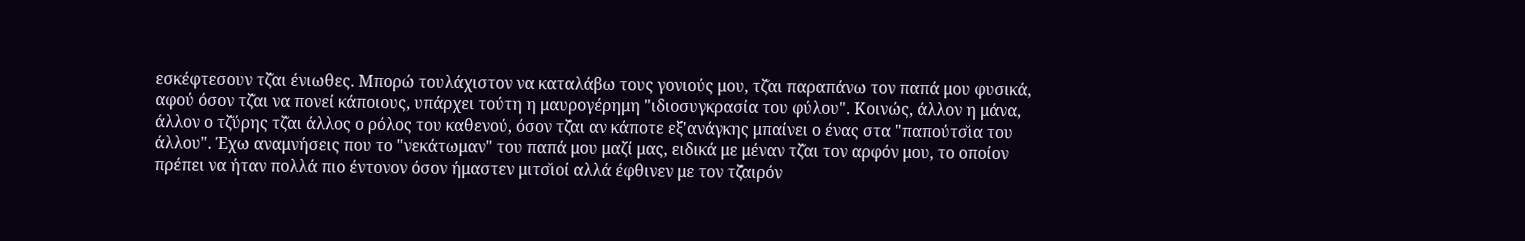εσκέφτεσουν τζ̆αι ένιωθες. Μπορώ τουλάχιστον να καταλάβω τους γονιούς μου, τζ̆αι παραπάνω τον παπά μου φυσικά, αφού όσον τζ̆αι να πονεί κάποιους, υπάρχει τούτη η μαυρογέρημη "ιδιοσυγκρασία του φύλου". Κοινώς, άλλον η μάνα, άλλον ο τζ̆ύρης τζ̆αι άλλος ο ρόλος του καθενού, όσον τζ̆αι αν κάποτε εξ'ανάγκης μπαίνει ο ένας στα "παπούτσ̆ια του άλλου". Έχω αναμνήσεις που το "νεκάτωμαν" του παπά μου μαζί μας, ειδικά με μέναν τζ̆αι τον αρφόν μου, το οποίον πρέπει να ήταν πολλά πιο έντονον όσον ήμαστεν μιτσ̆ιοί αλλά έφθινεν με τον τζ̆αιρόν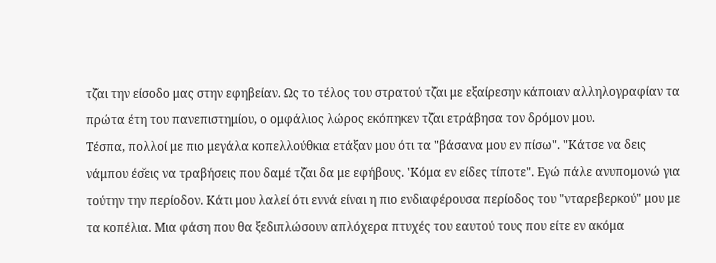τζ̆αι την είσοδο μας στην εφηβείαν. Ως το τέλος του στρατού τζ̆αι με εξαίρεσην κάποιαν αλληλογραφίαν τα πρώτα έτη του πανεπιστημίου, ο ομφάλιος λώρος εκόπηκεν τζ̆αι ετράβησα τον δρόμον μου.
Τέσπα, πολλοί με πιο μεγάλα κοπελλούθκια ετάξαν μου ότι τα "βάσανα μου εν πίσω". "Κάτσε να δεις νάμπου έσ̆εις να τραβήσεις που δαμέ τζ̆αι δα με εφήβους. 'Κόμα εν είδες τίποτε". Εγώ πάλε ανυπομονώ για τούτην την περίοδον. Κάτι μου λαλεί ότι εννά είναι η πιο ενδιαφέρουσα περίοδος του "νταρεβερκού" μου με τα κοπέλια. Μια φάση που θα ξεδιπλώσουν απλόχερα πτυχές του εαυτού τους που είτε εν ακόμα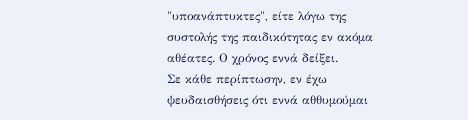"υποανάπτυκτες", είτε λόγω της συστολής της παιδικότητας εν ακόμα αθέατες. Ο χρόνος εννά δείξει.
Σε κάθε περίπτωσην, εν έχω ψευδαισθήσεις ότι εννά αθθυμούμαι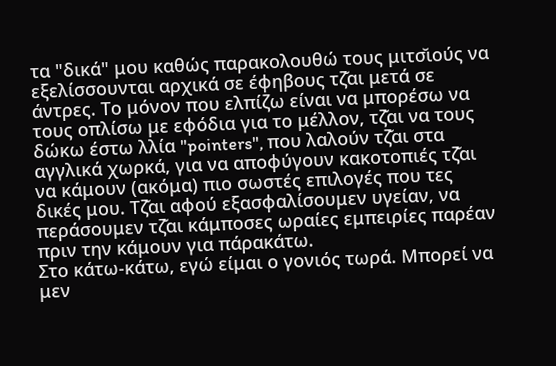τα "δικά" μου καθώς παρακολουθώ τους μιτσ̆ιούς να εξελίσσουνται αρχικά σε έφηβους τζ̆αι μετά σε άντρες. Το μόνον που ελπίζω είναι να μπορέσω να τους οπλίσω με εφόδια για το μέλλον, τζ̆αι να τους δώκω έστω λλία "pointers", που λαλούν τζ̆αι στα αγγλικά χωρκά, για να αποφύγουν κακοτοπιές τζ̆αι να κάμουν (ακόμα) πιο σωστές επιλογές που τες δικές μου. Τζ̆αι αφού εξασφαλίσουμεν υγείαν, να περάσουμεν τζ̆αι κάμποσες ωραίες εμπειρίες παρέαν πριν την κάμουν για πάρακάτω.
Στο κάτω-κάτω, εγώ είμαι ο γονιός τωρά. Μπορεί να μεν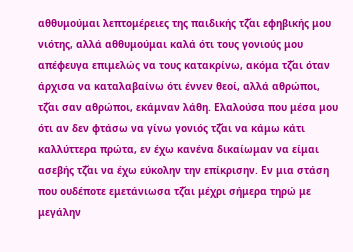αθθυμούμαι λεπτομέρειες της παιδικής τζ̆αι εφηβικής μου νιότης, αλλά αθθυμούμαι καλά ότι τους γονιούς μου απέφευγα επιμελώς να τους κατακρίνω, ακόμα τζ̆αι όταν άρχισα να καταλαβαίνω ότι έννεν θεοί, αλλά αθρώποι, τζ̆αι σαν αθρώποι, εκάμναν λάθη. Ελαλούσα που μέσα μου ότι αν δεν φτάσω να γίνω γονιός τζ̆αι να κάμω κάτι καλλύττερα πρώτα, εν έχω κανένα δικαίωμαν να είμαι ασεβής τζ̆αι να έχω εύκολην την επίκρισην. Εν μια στάση που ουδέποτε εμετάνιωσα τζ̆αι μέχρι σήμερα τηρώ με μεγάλην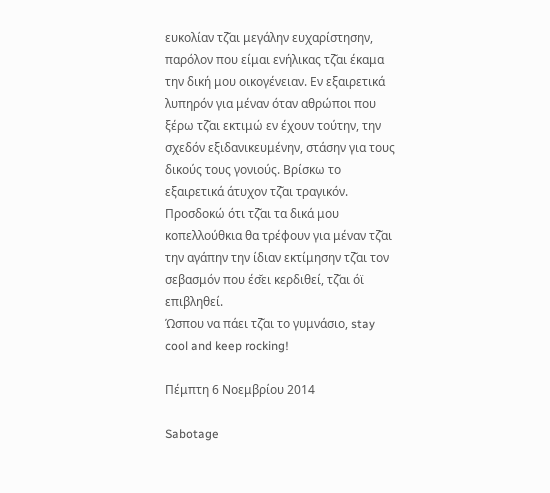ευκολίαν τζ̆αι μεγάλην ευχαρίστησην, παρόλον που είμαι ενήλικας τζ̆αι έκαμα την δική μου οικογένειαν. Εν εξαιρετικά λυπηρόν για μέναν όταν αθρώποι που ξέρω τζ̆αι εκτιμώ εν έχουν τούτην, την σχεδόν εξιδανικευμένην, στάσην για τους δικούς τους γονιούς. Βρίσκω το εξαιρετικά άτυχον τζ̆αι τραγικόν. Προσδοκώ ότι τζ̆αι τα δικά μου κοπελλούθκια θα τρέφουν για μέναν τζ̆αι την αγάπην την ίδιαν εκτίμησην τζ̆αι τον σεβασμόν που έσ̆ει κερδιθεί, τζ̆αι όϊ επιβληθεί.
Ώσπου να πάει τζ̆αι το γυμνάσιο, stay cool and keep rocking!

Πέμπτη 6 Νοεμβρίου 2014

Sabotage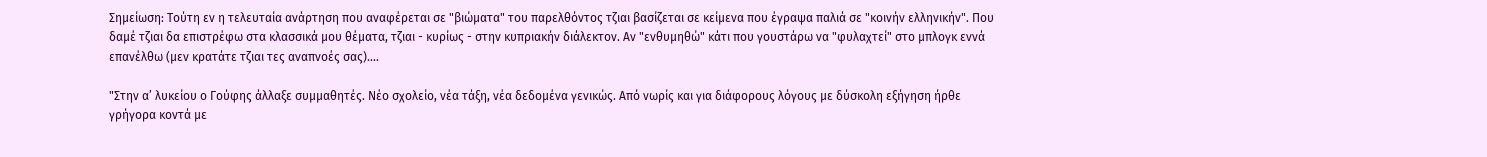Σημείωση: Τούτη εν η τελευταία ανάρτηση που αναφέρεται σε "βιώματα" του παρελθόντος τζιαι βασίζεται σε κείμενα που έγραψα παλιά σε "κοινήν ελληνικήν". Που δαμέ τζιαι δα επιστρέφω στα κλασσικά μου θέματα, τζιαι - κυρίως - στην κυπριακήν διάλεκτον. Αν "ενθυμηθώ" κάτι που γουστάρω να "φυλαχτεί" στο μπλογκ εννά επανέλθω (μεν κρατάτε τζιαι τες αναπνοές σας)....

"Στην α’ λυκείου ο Γούφης άλλαξε συμμαθητές. Νέο σχολείο, νέα τάξη, νέα δεδομένα γενικώς. Από νωρίς και για διάφορους λόγους με δύσκολη εξήγηση ήρθε γρήγορα κοντά με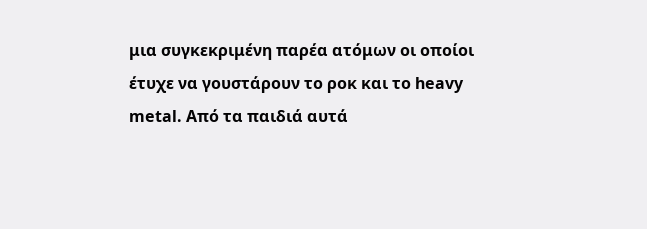μια συγκεκριμένη παρέα ατόμων οι οποίοι έτυχε να γουστάρουν το ροκ και το heavy metal. Από τα παιδιά αυτά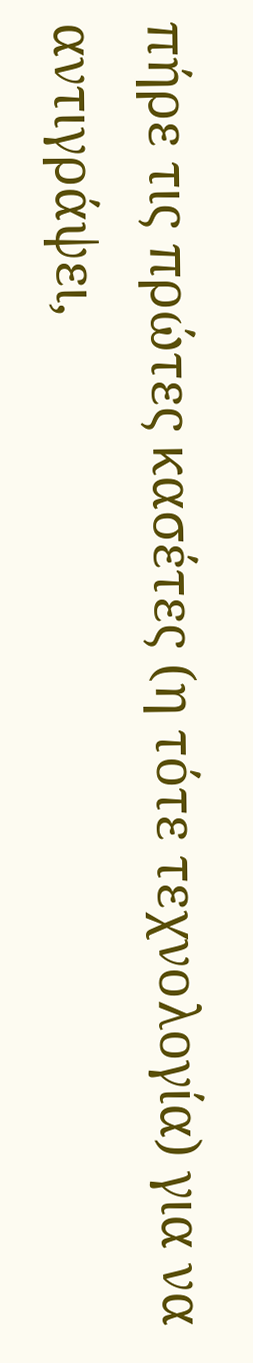πήρε τις πρώτες κασέτες (η τότε τεχνολογία) για να αντιγράψει,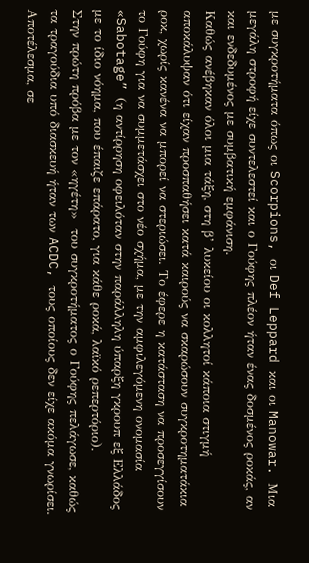με συγκροτήματα όπως οι Scorpions, οι Def Leppard και οι Manowar. Μια μεγάλη στροφή είχε συντελεστεί και ο Γούφης πλέον ήταν ένας δοσμένος ροκάς, αν και ενδεδυμένος με συμβατική εμφάνιση.
Καθώς ανέβηκαν όλοι μια τάξη, στη β’ λυκείου οι κολλητοί κάποια στιγμή αποκάλυψαν ότι είχαν προσπαθήσει κατά καιρούς να σκαρώσουν συγκροτηματάκια ροκ, χωρίς κανένα να μπορεί να στεριώσει. Το έφερε η κατάσταση να προσεγγίσουν το Γούφη για να συμμετάσχει στο νέο σχήμα, με την αμφιλεγόμενη ονομασία «Sabotage” (η αντίρρηση οφειλόταν στην παράλληλη ύπαρξη γκρουπ εξ Ελλάδος με το ίδιο νόημα, που έπαιζε επάρατο, για κάθε ροκά, λαϊκό ρεπερτόριο).
Στην πρώτη πρόβα με τον «ηγέτη»  του συγκροτήματος ο Γούφης πελάγωσε, καθώς τα τραγούδια υπό διασκευή ήταν των ACDC, τους οποίους δεν είχε ακόμα γνωρίσει. Αποτέλεσμα, σε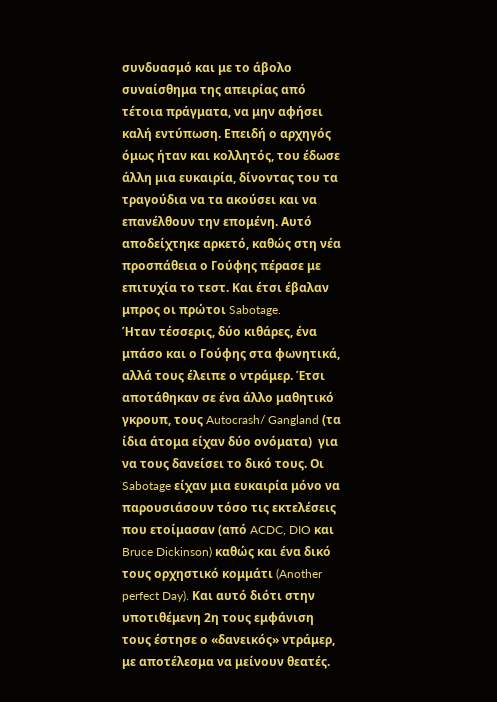συνδυασμό και με το άβολο συναίσθημα της απειρίας από τέτοια πράγματα, να μην αφήσει καλή εντύπωση. Επειδή ο αρχηγός όμως ήταν και κολλητός, του έδωσε άλλη μια ευκαιρία, δίνοντας του τα τραγούδια να τα ακούσει και να επανέλθουν την επομένη. Αυτό αποδείχτηκε αρκετό, καθώς στη νέα προσπάθεια ο Γούφης πέρασε με επιτυχία το τεστ. Και έτσι έβαλαν μπρος οι πρώτοι Sabotage.
Ήταν τέσσερις, δύο κιθάρες, ένα μπάσο και ο Γούφης στα φωνητικά, αλλά τους έλειπε ο ντράμερ. Έτσι αποτάθηκαν σε ένα άλλο μαθητικό γκρουπ, τους Autocrash/ Gangland (τα ίδια άτομα είχαν δύο ονόματα)  για να τους δανείσει το δικό τους. Οι Sabotage είχαν μια ευκαιρία μόνο να παρουσιάσουν τόσο τις εκτελέσεις που ετοίμασαν (από ACDC, DIO και Bruce Dickinson) καθώς και ένα δικό τους ορχηστικό κομμάτι (Another perfect Day). Και αυτό διότι στην υποτιθέμενη 2η τους εμφάνιση τους έστησε ο «δανεικός» ντράμερ, με αποτέλεσμα να μείνουν θεατές.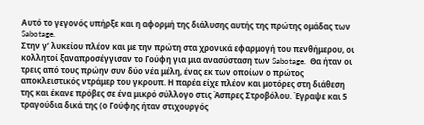Αυτό το γεγονός υπήρξε και η αφορμή της διάλυσης αυτής της πρώτης ομάδας των Sabotage.
Στην γ’ λυκείου πλέον και με την πρώτη στα χρονικά εφαρμογή του πενθήμερου, οι κολλητοί ξαναπροσέγγισαν το Γούφη για μια ανασύσταση των Sabotage.  Θα ήταν οι τρεις από τους πρώην συν δύο νέα μέλη, ένας εκ των οποίων ο πρώτος αποκλειστικός ντράμερ του γκρουπ. Η παρέα είχε πλέον και μοτόρες στη διάθεση της και έκανε πρόβες σε ένα μικρό σύλλογο στις Άσπρες Στροβόλου. Έγραψε και 5 τραγούδια δικά της (ο Γούφης ήταν στιχουργός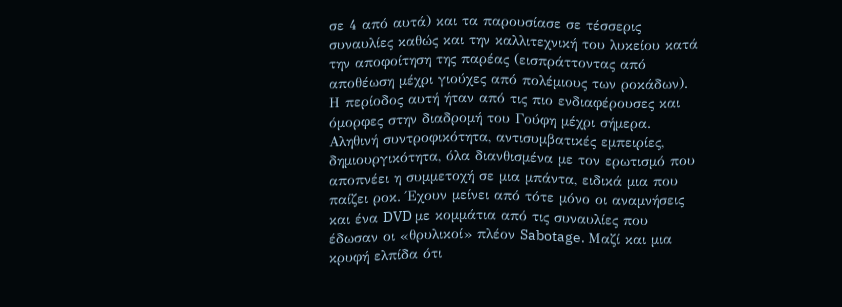σε 4 από αυτά) και τα παρουσίασε σε τέσσερις συναυλίες καθώς και την καλλιτεχνική του λυκείου κατά την αποφοίτηση της παρέας (εισπράττοντας από αποθέωση μέχρι γιούχες από πολέμιους των ροκάδων).
Η περίοδος αυτή ήταν από τις πιο ενδιαφέρουσες και όμορφες στην διαδρομή του Γούφη μέχρι σήμερα. Αληθινή συντροφικότητα, αντισυμβατικές εμπειρίες, δημιουργικότητα, όλα διανθισμένα με τον ερωτισμό που αποπνέει η συμμετοχή σε μια μπάντα, ειδικά μια που παίζει ροκ. Έχουν μείνει από τότε μόνο οι αναμνήσεις και ένα DVD με κομμάτια από τις συναυλίες που έδωσαν οι «θρυλικοί» πλέον Sabotage. Μαζί και μια κρυφή ελπίδα ότι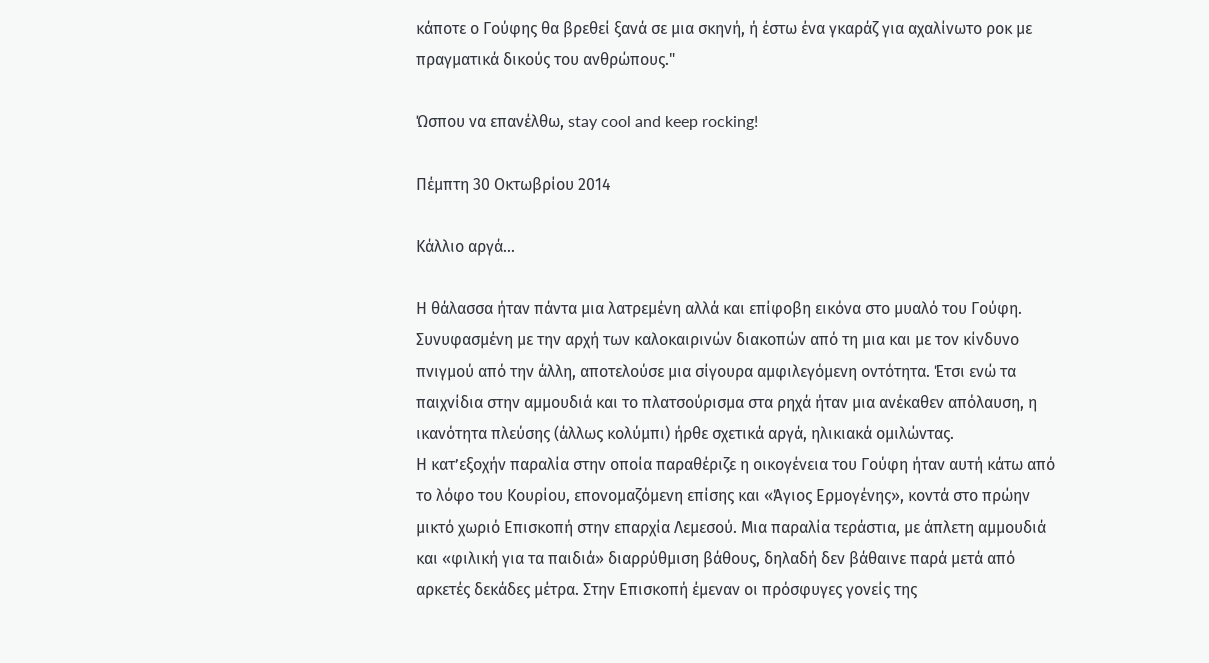κάποτε ο Γούφης θα βρεθεί ξανά σε μια σκηνή, ή έστω ένα γκαράζ για αχαλίνωτο ροκ με πραγματικά δικούς του ανθρώπους."

Ώσπου να επανέλθω, stay cool and keep rocking!

Πέμπτη 30 Οκτωβρίου 2014

Κάλλιο αργά...

Η θάλασσα ήταν πάντα μια λατρεμένη αλλά και επίφοβη εικόνα στο μυαλό του Γούφη. Συνυφασμένη με την αρχή των καλοκαιρινών διακοπών από τη μια και με τον κίνδυνο πνιγμού από την άλλη, αποτελούσε μια σίγουρα αμφιλεγόμενη οντότητα. Έτσι ενώ τα παιχνίδια στην αμμουδιά και το πλατσούρισμα στα ρηχά ήταν μια ανέκαθεν απόλαυση, η ικανότητα πλεύσης (άλλως κολύμπι) ήρθε σχετικά αργά, ηλικιακά ομιλώντας.
Η κατ’εξοχήν παραλία στην οποία παραθέριζε η οικογένεια του Γούφη ήταν αυτή κάτω από το λόφο του Κουρίου, επονομαζόμενη επίσης και «Άγιος Ερμογένης», κοντά στο πρώην μικτό χωριό Επισκοπή στην επαρχία Λεμεσού. Μια παραλία τεράστια, με άπλετη αμμουδιά και «φιλική για τα παιδιά» διαρρύθμιση βάθους, δηλαδή δεν βάθαινε παρά μετά από αρκετές δεκάδες μέτρα. Στην Επισκοπή έμεναν οι πρόσφυγες γονείς της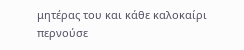μητέρας του και κάθε καλοκαίρι περνούσε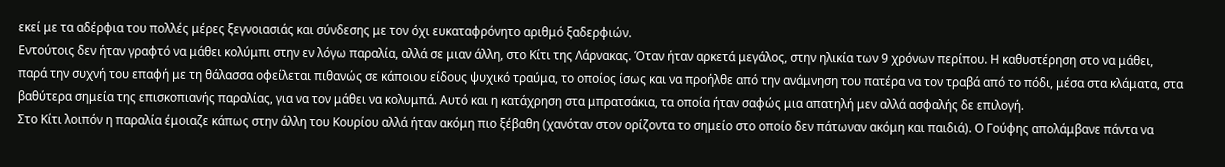εκεί με τα αδέρφια του πολλές μέρες ξεγνοιασιάς και σύνδεσης με τον όχι ευκαταφρόνητο αριθμό ξαδερφιών.
Εντούτοις δεν ήταν γραφτό να μάθει κολύμπι στην εν λόγω παραλία, αλλά σε μιαν άλλη, στο Κίτι της Λάρνακας. Όταν ήταν αρκετά μεγάλος, στην ηλικία των 9 χρόνων περίπου. Η καθυστέρηση στο να μάθει, παρά την συχνή του επαφή με τη θάλασσα οφείλεται πιθανώς σε κάποιου είδους ψυχικό τραύμα, το οποίος ίσως και να προήλθε από την ανάμνηση του πατέρα να τον τραβά από το πόδι, μέσα στα κλάματα, στα βαθύτερα σημεία της επισκοπιανής παραλίας, για να τον μάθει να κολυμπά. Αυτό και η κατάχρηση στα μπρατσάκια, τα οποία ήταν σαφώς μια απατηλή μεν αλλά ασφαλής δε επιλογή.
Στο Κίτι λοιπόν η παραλία έμοιαζε κάπως στην άλλη του Κουρίου αλλά ήταν ακόμη πιο ξέβαθη (χανόταν στον ορίζοντα το σημείο στο οποίο δεν πάτωναν ακόμη και παιδιά). Ο Γούφης απολάμβανε πάντα να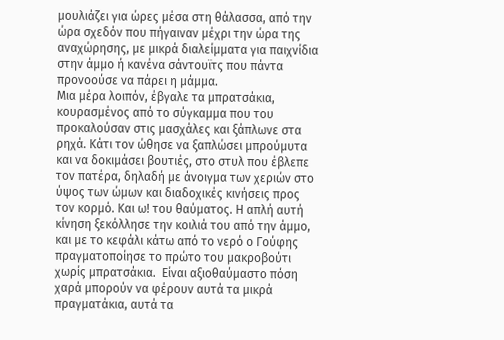μουλιάζει για ώρες μέσα στη θάλασσα, από την ώρα σχεδόν που πήγαιναν μέχρι την ώρα της αναχώρησης, με μικρά διαλείμματα για παιχνίδια στην άμμο ή κανένα σάντουϊτς που πάντα προνοούσε να πάρει η μάμμα.
Μια μέρα λοιπόν, έβγαλε τα μπρατσάκια, κουρασμένος από το σύγκαμμα που του προκαλούσαν στις μασχάλες και ξάπλωνε στα ρηχά. Κάτι τον ώθησε να ξαπλώσει μπρούμυτα και να δοκιμάσει βουτιές, στο στυλ που έβλεπε τον πατέρα, δηλαδή με άνοιγμα των χεριών στο ύψος των ώμων και διαδοχικές κινήσεις προς τον κορμό. Και ω! του θαύματος. Η απλή αυτή κίνηση ξεκόλλησε την κοιλιά του από την άμμο, και με το κεφάλι κάτω από το νερό ο Γούφης πραγματοποίησε το πρώτο του μακροβούτι χωρίς μπρατσάκια.  Είναι αξιοθαύμαστο πόση χαρά μπορούν να φέρουν αυτά τα μικρά πραγματάκια, αυτά τα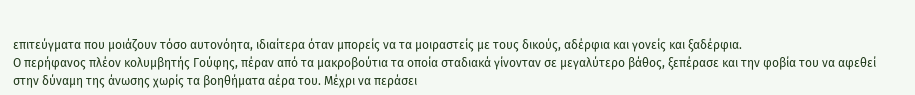επιτεύγματα που μοιάζουν τόσο αυτονόητα, ιδιαίτερα όταν μπορείς να τα μοιραστείς με τους δικούς, αδέρφια και γονείς και ξαδέρφια.
Ο περήφανος πλέον κολυμβητής Γούφης, πέραν από τα μακροβούτια τα οποία σταδιακά γίνονταν σε μεγαλύτερο βάθος, ξεπέρασε και την φοβία του να αφεθεί στην δύναμη της άνωσης χωρίς τα βοηθήματα αέρα του. Μέχρι να περάσει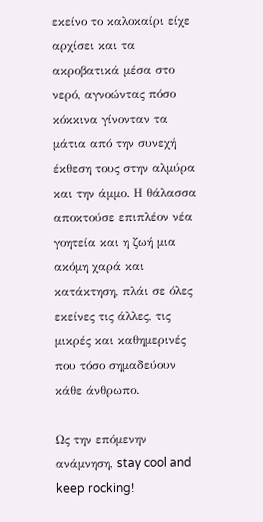εκείνο το καλοκαίρι είχε αρχίσει και τα ακροβατικά μέσα στο νερό, αγνοώντας πόσο κόκκινα γίνονταν τα μάτια από την συνεχή έκθεση τους στην αλμύρα και την άμμο. Η θάλασσα αποκτούσε επιπλέον νέα γοητεία και η ζωή μια ακόμη χαρά και κατάκτηση, πλάι σε όλες εκείνες τις άλλες, τις μικρές και καθημερινές που τόσο σημαδεύουν κάθε άνθρωπο.

Ως την επόμενην ανάμνηση, stay cool and keep rocking!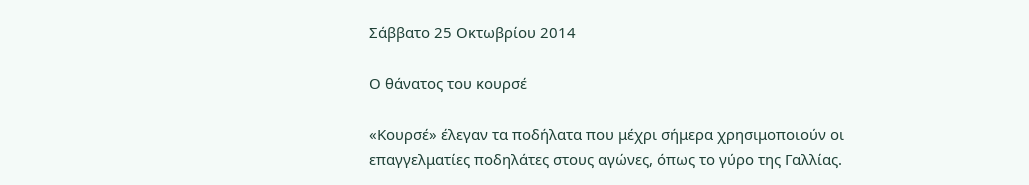Σάββατο 25 Οκτωβρίου 2014

Ο θάνατος του κουρσέ

«Κουρσέ» έλεγαν τα ποδήλατα που μέχρι σήμερα χρησιμοποιούν οι επαγγελματίες ποδηλάτες στους αγώνες, όπως το γύρο της Γαλλίας.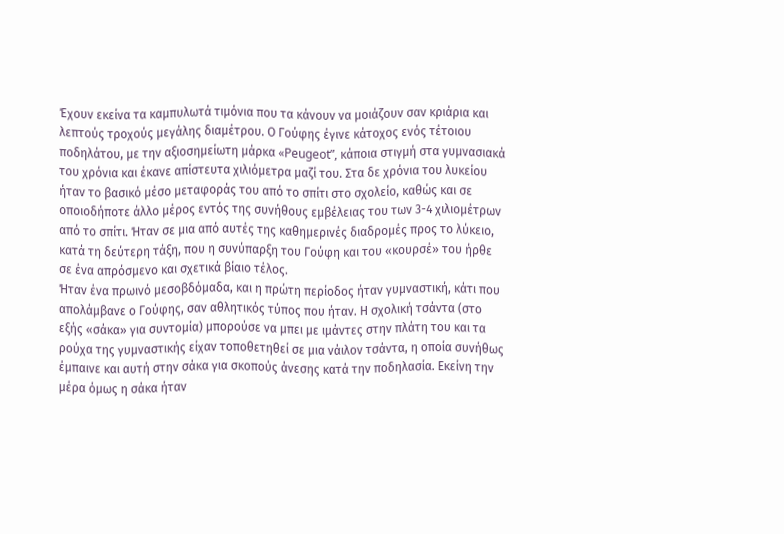Έχουν εκείνα τα καμπυλωτά τιμόνια που τα κάνουν να μοιάζουν σαν κριάρια και λεπτούς τροχούς μεγάλης διαμέτρου. Ο Γούφης έγινε κάτοχος ενός τέτοιου ποδηλάτου, με την αξιοσημείωτη μάρκα «Peugeot”, κάποια στιγμή στα γυμνασιακά του χρόνια και έκανε απίστευτα χιλιόμετρα μαζί του. Στα δε χρόνια του λυκείου ήταν το βασικό μέσο μεταφοράς του από το σπίτι στο σχολείο, καθώς και σε οποιοδήποτε άλλο μέρος εντός της συνήθους εμβέλειας του των 3-4 χιλιομέτρων από το σπίτι. Ήταν σε μια από αυτές της καθημερινές διαδρομές προς το λύκειο, κατά τη δεύτερη τάξη, που η συνύπαρξη του Γούφη και του «κουρσέ» του ήρθε σε ένα απρόσμενο και σχετικά βίαιο τέλος.
Ήταν ένα πρωινό μεσοβδόμαδα, και η πρώτη περίοδος ήταν γυμναστική, κάτι που απολάμβανε ο Γούφης, σαν αθλητικός τύπος που ήταν. Η σχολική τσάντα (στο εξής «σάκα» για συντομία) μπορούσε να μπει με ιμάντες στην πλάτη του και τα ρούχα της γυμναστικής είχαν τοποθετηθεί σε μια νάιλον τσάντα, η οποία συνήθως έμπαινε και αυτή στην σάκα για σκοπούς άνεσης κατά την ποδηλασία. Εκείνη την μέρα όμως η σάκα ήταν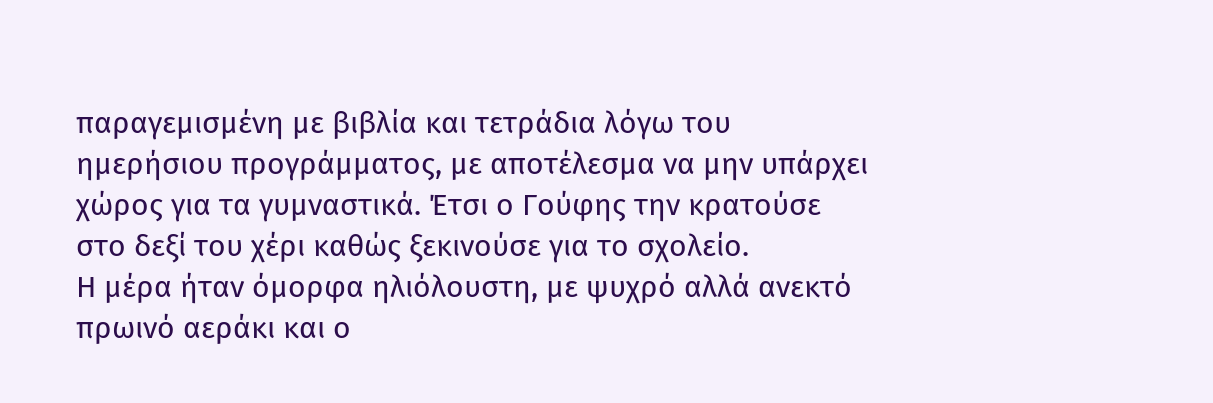παραγεμισμένη με βιβλία και τετράδια λόγω του ημερήσιου προγράμματος, με αποτέλεσμα να μην υπάρχει χώρος για τα γυμναστικά. Έτσι ο Γούφης την κρατούσε στο δεξί του χέρι καθώς ξεκινούσε για το σχολείο.
Η μέρα ήταν όμορφα ηλιόλουστη, με ψυχρό αλλά ανεκτό πρωινό αεράκι και ο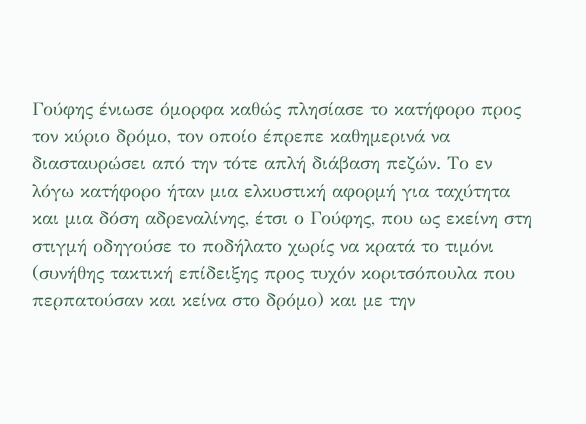Γούφης ένιωσε όμορφα καθώς πλησίασε το κατήφορο προς τον κύριο δρόμο, τον οποίο έπρεπε καθημερινά να διασταυρώσει από την τότε απλή διάβαση πεζών. Το εν λόγω κατήφορο ήταν μια ελκυστική αφορμή για ταχύτητα και μια δόση αδρεναλίνης, έτσι ο Γούφης, που ως εκείνη στη στιγμή οδηγούσε το ποδήλατο χωρίς να κρατά το τιμόνι (συνήθης τακτική επίδειξης προς τυχόν κοριτσόπουλα που περπατούσαν και κείνα στο δρόμο) και με την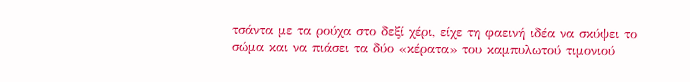τσάντα με τα ρούχα στο δεξί χέρι, είχε τη φαεινή ιδέα να σκύψει το σώμα και να πιάσει τα δύο «κέρατα» του καμπυλωτού τιμονιού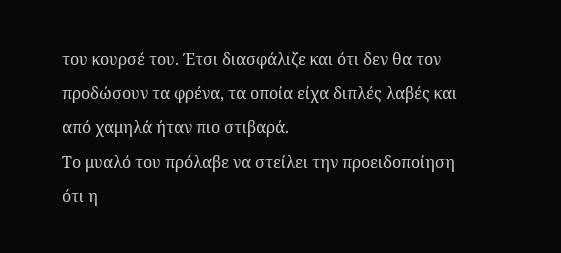του κουρσέ του. Έτσι διασφάλιζε και ότι δεν θα τον προδώσουν τα φρένα, τα οποία είχα διπλές λαβές και από χαμηλά ήταν πιο στιβαρά.
Το μυαλό του πρόλαβε να στείλει την προειδοποίηση ότι η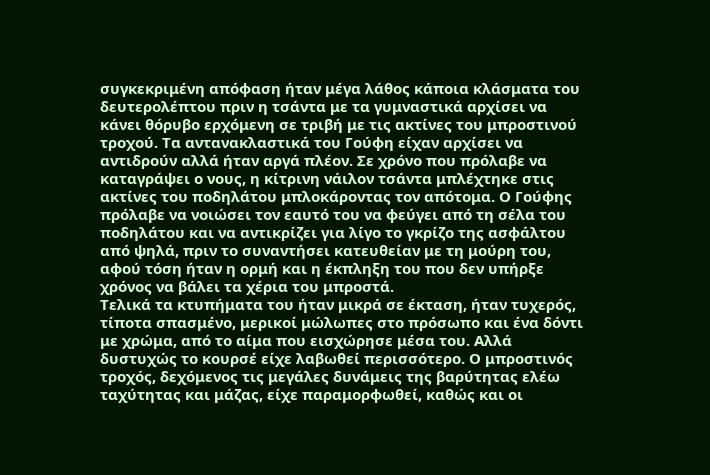συγκεκριμένη απόφαση ήταν μέγα λάθος κάποια κλάσματα του δευτερολέπτου πριν η τσάντα με τα γυμναστικά αρχίσει να κάνει θόρυβο ερχόμενη σε τριβή με τις ακτίνες του μπροστινού τροχού. Τα αντανακλαστικά του Γούφη είχαν αρχίσει να αντιδρούν αλλά ήταν αργά πλέον. Σε χρόνο που πρόλαβε να καταγράψει ο νους, η κίτρινη νάιλον τσάντα μπλέχτηκε στις ακτίνες του ποδηλάτου μπλοκάροντας τον απότομα. Ο Γούφης πρόλαβε να νοιώσει τον εαυτό του να φεύγει από τη σέλα του ποδηλάτου και να αντικρίζει για λίγο το γκρίζο της ασφάλτου από ψηλά, πριν το συναντήσει κατευθείαν με τη μούρη του, αφού τόση ήταν η ορμή και η έκπληξη του που δεν υπήρξε χρόνος να βάλει τα χέρια του μπροστά.
Τελικά τα κτυπήματα του ήταν μικρά σε έκταση, ήταν τυχερός, τίποτα σπασμένο, μερικοί μώλωπες στο πρόσωπο και ένα δόντι με χρώμα, από το αίμα που εισχώρησε μέσα του. Αλλά δυστυχώς το κουρσέ είχε λαβωθεί περισσότερο. Ο μπροστινός τροχός, δεχόμενος τις μεγάλες δυνάμεις της βαρύτητας ελέω ταχύτητας και μάζας, είχε παραμορφωθεί, καθώς και οι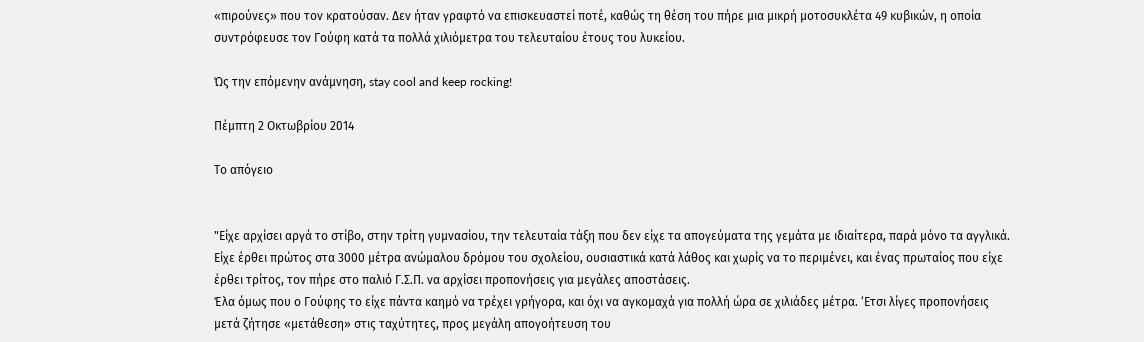«πιρούνες» που τον κρατούσαν. Δεν ήταν γραφτό να επισκευαστεί ποτέ, καθώς τη θέση του πήρε μια μικρή μοτοσυκλέτα 49 κυβικών, η οποία συντρόφευσε τον Γούφη κατά τα πολλά χιλιόμετρα του τελευταίου έτους του λυκείου.

Ώς την επόμενην ανάμνηση, stay cool and keep rocking!

Πέμπτη 2 Οκτωβρίου 2014

Το απόγειο


"Είχε αρχίσει αργά το στίβο, στην τρίτη γυμνασίου, την τελευταία τάξη που δεν είχε τα απογεύματα της γεμάτα με ιδιαίτερα, παρά μόνο τα αγγλικά. Είχε έρθει πρώτος στα 3000 μέτρα ανώμαλου δρόμου του σχολείου, ουσιαστικά κατά λάθος και χωρίς να το περιμένει, και ένας πρωταίος που είχε έρθει τρίτος, τον πήρε στο παλιό Γ.Σ.Π. να αρχίσει προπονήσεις για μεγάλες αποστάσεις.
Έλα όμως που ο Γούφης το είχε πάντα καημό να τρέχει γρήγορα, και όχι να αγκομαχά για πολλή ώρα σε χιλιάδες μέτρα. ‘Ετσι λίγες προπονήσεις μετά ζήτησε «μετάθεση» στις ταχύτητες, προς μεγάλη απογοήτευση του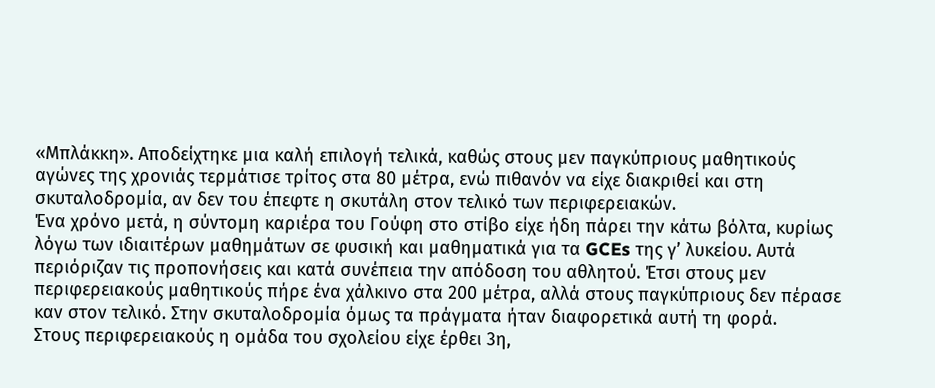«Μπλάκκη». Αποδείχτηκε μια καλή επιλογή τελικά, καθώς στους μεν παγκύπριους μαθητικούς αγώνες της χρονιάς τερμάτισε τρίτος στα 80 μέτρα, ενώ πιθανόν να είχε διακριθεί και στη σκυταλοδρομία, αν δεν του έπεφτε η σκυτάλη στον τελικό των περιφερειακών.
Ένα χρόνο μετά, η σύντομη καριέρα του Γούφη στο στίβο είχε ήδη πάρει την κάτω βόλτα, κυρίως λόγω των ιδιαιτέρων μαθημάτων σε φυσική και μαθηματικά για τα GCEs της γ’ λυκείου. Αυτά περιόριζαν τις προπονήσεις και κατά συνέπεια την απόδοση του αθλητού. Έτσι στους μεν περιφερειακούς μαθητικούς πήρε ένα χάλκινο στα 200 μέτρα, αλλά στους παγκύπριους δεν πέρασε καν στον τελικό. Στην σκυταλοδρομία όμως τα πράγματα ήταν διαφορετικά αυτή τη φορά.
Στους περιφερειακούς η ομάδα του σχολείου είχε έρθει 3η,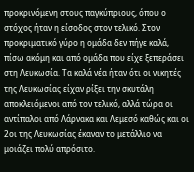προκρινόμενη στους παγκύπριους, όπου ο στόχος ήταν η είσοδος στον τελικό. Στον προκριματικό γύρο η ομάδα δεν πήγε καλά, πίσω ακόμη και από ομάδα που είχε ξεπεράσει στη Λευκωσία. Τα καλά νέα ήταν ότι οι νικητές της Λευκωσίας είχαν ρίξει την σκυτάλη αποκλειόμενοι από τον τελικό, αλλά τώρα οι αντίπαλοι από Λάρνακα και Λεμεσό καθώς και οι 2οι της Λευκωσίας έκαναν το μετάλλιο να μοιάζει πολύ απρόσιτο.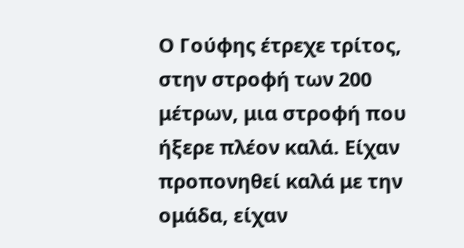Ο Γούφης έτρεχε τρίτος, στην στροφή των 200 μέτρων, μια στροφή που ήξερε πλέον καλά. Είχαν προπονηθεί καλά με την ομάδα, είχαν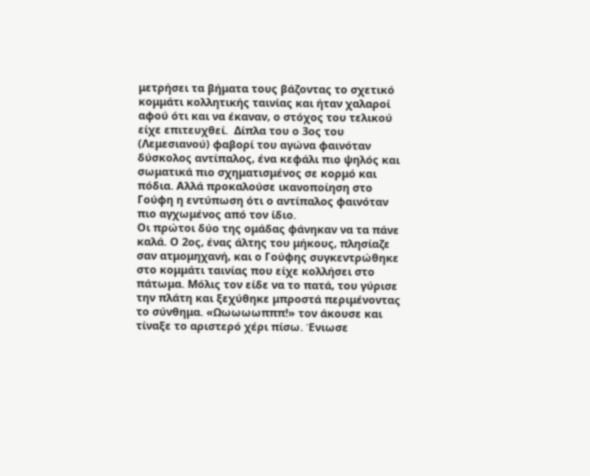μετρήσει τα βήματα τους βάζοντας το σχετικό κομμάτι κολλητικής ταινίας και ήταν χαλαροί αφού ότι και να έκαναν, ο στόχος του τελικού είχε επιτευχθεί.  Δίπλα του ο 3ος του (Λεμεσιανού) φαβορί του αγώνα φαινόταν δύσκολος αντίπαλος, ένα κεφάλι πιο ψηλός και σωματικά πιο σχηματισμένος σε κορμό και πόδια. Αλλά προκαλούσε ικανοποίηση στο Γούφη η εντύπωση ότι ο αντίπαλος φαινόταν πιο αγχωμένος από τον ίδιο.
Οι πρώτοι δύο της ομάδας φάνηκαν να τα πάνε καλά. Ο 2ος, ένας άλτης του μήκους, πλησίαζε σαν ατμομηχανή, και ο Γούφης συγκεντρώθηκε στο κομμάτι ταινίας που είχε κολλήσει στο πάτωμα. Μόλις τον είδε να το πατά, του γύρισε την πλάτη και ξεχύθηκε μπροστά περιμένοντας το σύνθημα. «Ωωωωωπππ!» τον άκουσε και τίναξε το αριστερό χέρι πίσω. Ένιωσε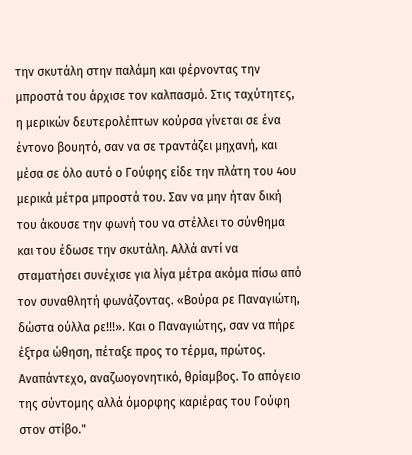την σκυτάλη στην παλάμη και φέρνοντας την μπροστά του άρχισε τον καλπασμό. Στις ταχύτητες, η μερικών δευτερολέπτων κούρσα γίνεται σε ένα έντονο βουητό, σαν να σε τραντάζει μηχανή, και μέσα σε όλο αυτό ο Γούφης είδε την πλάτη του 4ου μερικά μέτρα μπροστά του. Σαν να μην ήταν δική του άκουσε την φωνή του να στέλλει το σύνθημα και του έδωσε την σκυτάλη. Αλλά αντί να σταματήσει συνέχισε για λίγα μέτρα ακόμα πίσω από τον συναθλητή φωνάζοντας. «Βούρα ρε Παναγιώτη, δώστα ούλλα ρε!!!». Και ο Παναγιώτης, σαν να πήρε έξτρα ώθηση, πέταξε προς το τέρμα, πρώτος. Αναπάντεχο, αναζωογονητικό, θρίαμβος. Το απόγειο της σύντομης αλλά όμορφης καριέρας του Γούφη στον στίβο."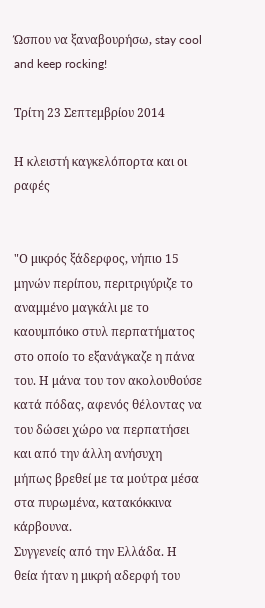Ώσπου να ξαναβουρήσω, stay cool and keep rocking!

Τρίτη 23 Σεπτεμβρίου 2014

Η κλειστή καγκελόπορτα και οι ραφές


"Ο μικρός ξάδερφος, νήπιο 15 μηνών περίπου, περιτριγύριζε το αναμμένο μαγκάλι με το καουμπόικο στυλ περπατήματος στο οποίο το εξανάγκαζε η πάνα του. Η μάνα του τον ακολουθούσε κατά πόδας, αφενός θέλοντας να του δώσει χώρο να περπατήσει και από την άλλη ανήσυχη μήπως βρεθεί με τα μούτρα μέσα στα πυρωμένα, κατακόκκινα κάρβουνα.
Συγγενείς από την Ελλάδα. Η θεία ήταν η μικρή αδερφή του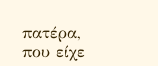πατέρα, που είχε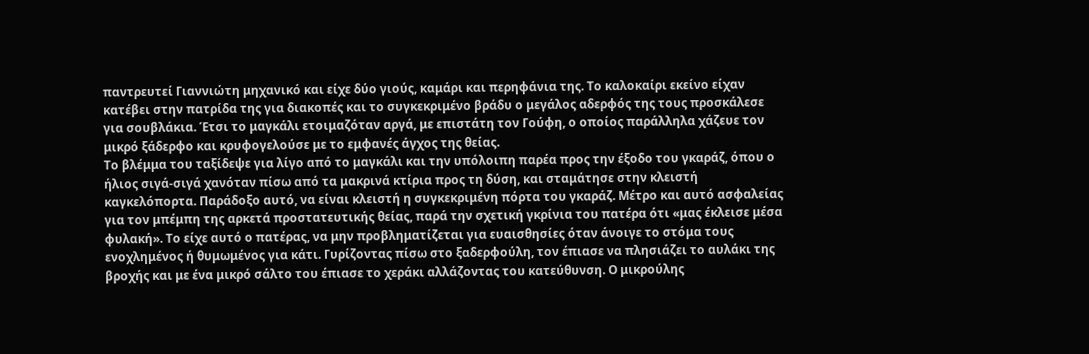παντρευτεί Γιαννιώτη μηχανικό και είχε δύο γιούς, καμάρι και περηφάνια της. Το καλοκαίρι εκείνο είχαν κατέβει στην πατρίδα της για διακοπές και το συγκεκριμένο βράδυ ο μεγάλος αδερφός της τους προσκάλεσε για σουβλάκια. Έτσι το μαγκάλι ετοιμαζόταν αργά, με επιστάτη τον Γούφη, ο οποίος παράλληλα χάζευε τον μικρό ξάδερφο και κρυφογελούσε με το εμφανές άγχος της θείας.
Το βλέμμα του ταξίδεψε για λίγο από το μαγκάλι και την υπόλοιπη παρέα προς την έξοδο του γκαράζ, όπου ο ήλιος σιγά-σιγά χανόταν πίσω από τα μακρινά κτίρια προς τη δύση, και σταμάτησε στην κλειστή καγκελόπορτα. Παράδοξο αυτό, να είναι κλειστή η συγκεκριμένη πόρτα του γκαράζ. Μέτρο και αυτό ασφαλείας για τον μπέμπη της αρκετά προστατευτικής θείας, παρά την σχετική γκρίνια του πατέρα ότι «μας έκλεισε μέσα φυλακή». Το είχε αυτό ο πατέρας, να μην προβληματίζεται για ευαισθησίες όταν άνοιγε το στόμα τους ενοχλημένος ή θυμωμένος για κάτι. Γυρίζοντας πίσω στο ξαδερφούλη, τον έπιασε να πλησιάζει το αυλάκι της βροχής και με ένα μικρό σάλτο του έπιασε το χεράκι αλλάζοντας του κατεύθυνση. Ο μικρούλης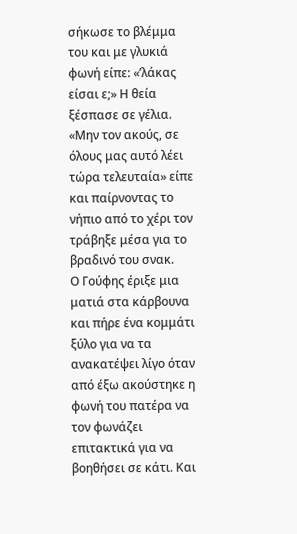σήκωσε το βλέμμα του και με γλυκιά φωνή είπε: «’λάκας είσαι ε;» Η θεία ξέσπασε σε γέλια. «Μην τον ακούς, σε όλους μας αυτό λέει τώρα τελευταία» είπε και παίρνοντας το νήπιο από το χέρι τον τράβηξε μέσα για το βραδινό του σνακ.
Ο Γούφης έριξε μια ματιά στα κάρβουνα και πήρε ένα κομμάτι ξύλο για να τα ανακατέψει λίγο όταν από έξω ακούστηκε η φωνή του πατέρα να τον φωνάζει επιτακτικά για να βοηθήσει σε κάτι. Και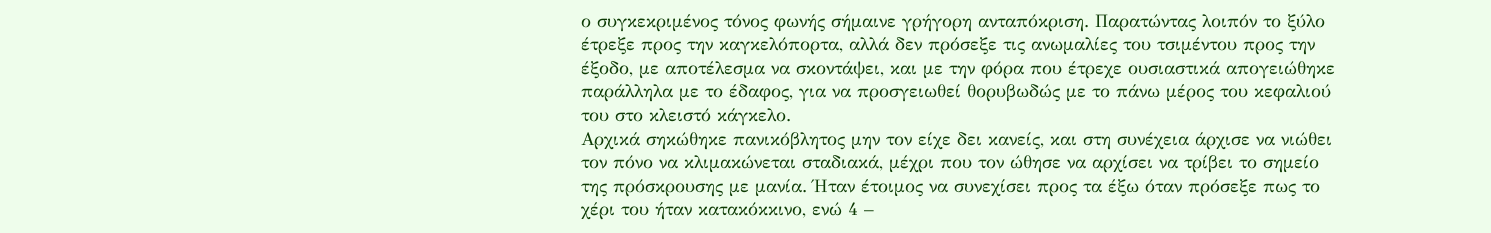ο συγκεκριμένος τόνος φωνής σήμαινε γρήγορη ανταπόκριση. Παρατώντας λοιπόν το ξύλο έτρεξε προς την καγκελόπορτα, αλλά δεν πρόσεξε τις ανωμαλίες του τσιμέντου προς την έξοδο, με αποτέλεσμα να σκοντάψει, και με την φόρα που έτρεχε ουσιαστικά απογειώθηκε παράλληλα με το έδαφος, για να προσγειωθεί θορυβωδώς με το πάνω μέρος του κεφαλιού του στο κλειστό κάγκελο.
Αρχικά σηκώθηκε πανικόβλητος μην τον είχε δει κανείς, και στη συνέχεια άρχισε να νιώθει τον πόνο να κλιμακώνεται σταδιακά, μέχρι που τον ώθησε να αρχίσει να τρίβει το σημείο της πρόσκρουσης με μανία. Ήταν έτοιμος να συνεχίσει προς τα έξω όταν πρόσεξε πως το χέρι του ήταν κατακόκκινο, ενώ 4 –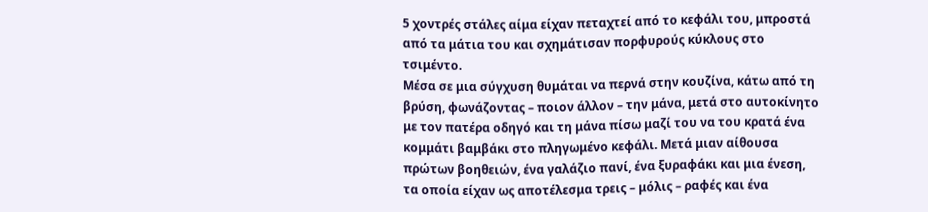5 χοντρές στάλες αίμα είχαν πεταχτεί από το κεφάλι του, μπροστά από τα μάτια του και σχημάτισαν πορφυρούς κύκλους στο τσιμέντο.
Μέσα σε μια σύγχυση θυμάται να περνά στην κουζίνα, κάτω από τη βρύση, φωνάζοντας – ποιον άλλον – την μάνα, μετά στο αυτοκίνητο με τον πατέρα οδηγό και τη μάνα πίσω μαζί του να του κρατά ένα κομμάτι βαμβάκι στο πληγωμένο κεφάλι. Μετά μιαν αίθουσα πρώτων βοηθειών, ένα γαλάζιο πανί, ένα ξυραφάκι και μια ένεση, τα οποία είχαν ως αποτέλεσμα τρεις – μόλις – ραφές και ένα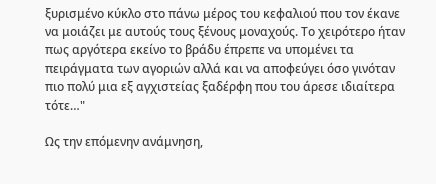ξυρισμένο κύκλο στο πάνω μέρος του κεφαλιού που τον έκανε να μοιάζει με αυτούς τους ξένους μοναχούς. Το χειρότερο ήταν πως αργότερα εκείνο το βράδυ έπρεπε να υπομένει τα πειράγματα των αγοριών αλλά και να αποφεύγει όσο γινόταν πιο πολύ μια εξ αγχιστείας ξαδέρφη που του άρεσε ιδιαίτερα τότε…"

Ως την επόμενην ανάμνηση,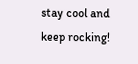stay cool and keep rocking!